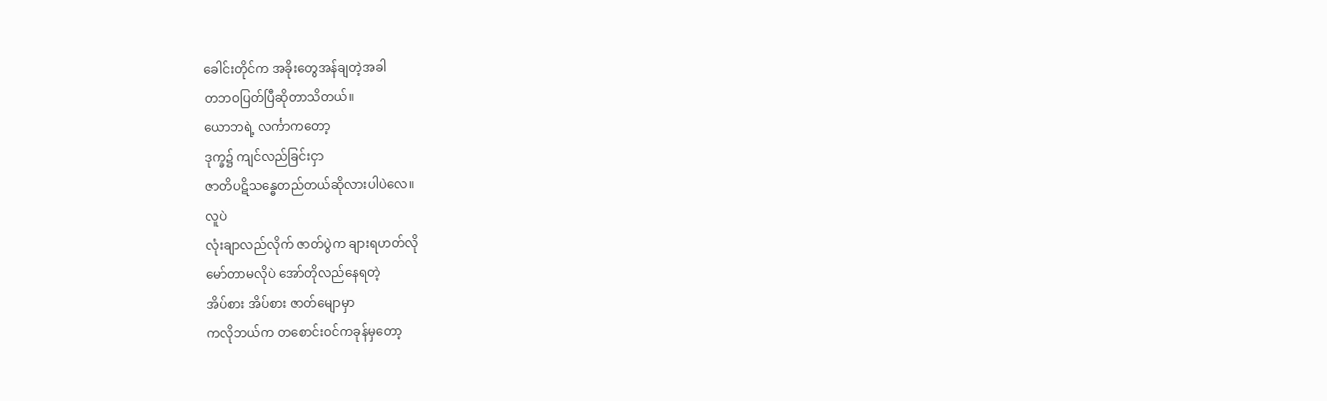ခေါင်းတိုင်က အခိုးတွေအန်ချတဲ့အခါ
တဘဝပြတ်ပြီဆိုတာသိတယ်။
ယောဘရဲ့ လင်္ကာကတော့
ဒုက္ခ၌ ကျင်လည်ခြင်းငှာ
ဇာတိပဋိသန္ဓေတည်တယ်ဆိုလားပါပဲလေ။
လူပဲ
လုံးချာလည်လိုက် ဇာတ်ပွဲက ချားရဟတ်လို
မော်တာမလိုပဲ အော်တိုလည်နေရတဲ့
အိပ်စား အိပ်စား ဇာတ်မျောမှာ
ကလိုဘယ်က တစောင်းဝင်ကခုန်မှတော့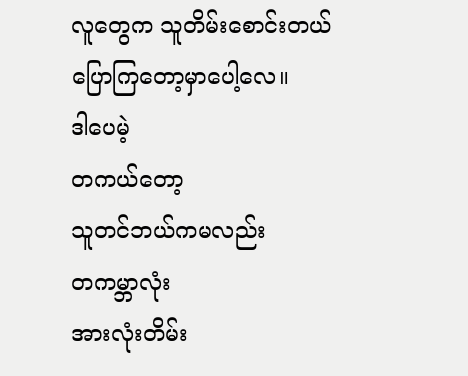လူတွေက သူတိမ်းစောင်းတယ်ပြောကြတော့မှာပေါ့လေ။
ဒါပေမဲ့
တကယ်တော့
သူတင်ဘယ်ကမလည်း
တကမ္ဘာလုံး
အားလုံးတိမ်း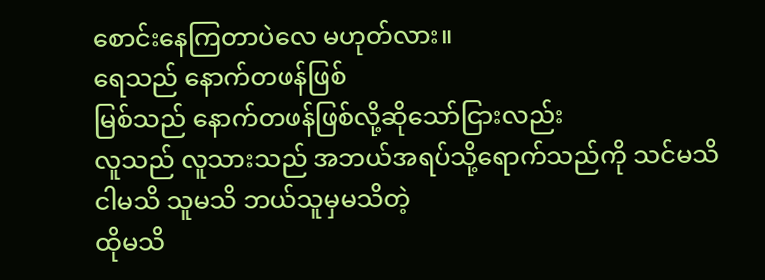စောင်းနေကြတာပဲလေ မဟုတ်လား။
ရေသည် နောက်တဖန်ဖြစ်
မြစ်သည် နောက်တဖန်ဖြစ်လို့ဆိုသော်ငြားလည်း
လူသည် လူသားသည် အဘယ်အရပ်သို့ရောက်သည်ကို သင်မသိ
ငါမသိ သူမသိ ဘယ်သူမှမသိတဲ့
ထိုမသိ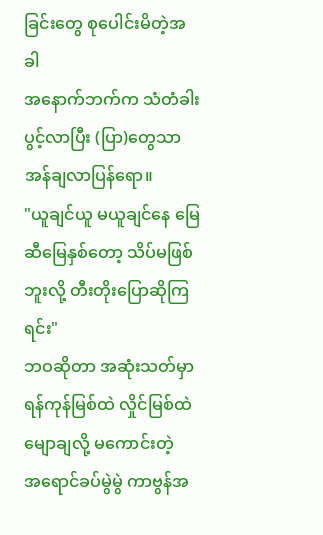ခြင်းတွေ စုပေါင်းမိတဲ့အခါ
အနောက်ဘက်က သံတံခါးပွင့်လာပြီး (ပြာ)တွေသာ အန်ချလာပြန်ရော။
"ယူချင်ယူ မယူချင်နေ မြေဆီမြေနှစ်တော့ သိပ်မဖြစ်ဘူးလို့ တီးတိုးပြောဆိုကြရင်း"
ဘဝဆိုတာ အဆုံးသတ်မှာ
ရန်ကုန်မြစ်ထဲ လှိုင်မြစ်ထဲ မျောချလို့ မကောင်းတဲ့
အရောင်ခပ်မွဲမွဲ ကာဗွန်အ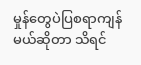မှုန်တွေပဲပြစရာကျန်မယ်ဆိုတာ သိရင်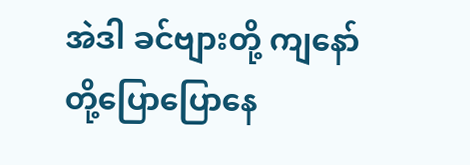အဲဒါ ခင်ဗျားတို့ ကျနော်တို့ပြောပြောနေ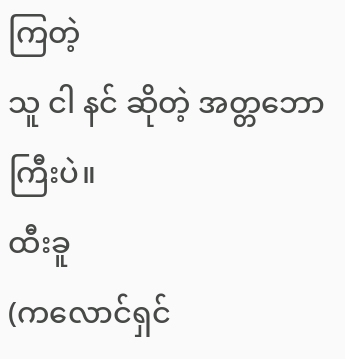ကြတဲ့
သူ ငါ နင် ဆိုတဲ့ အတ္တဘောကြီးပဲ။
ထီးခူ
(ကလောင်ရှင်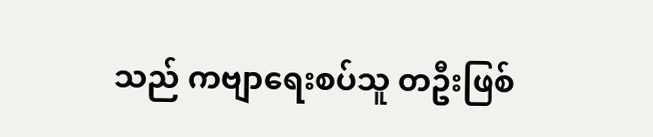သည် ကဗျာရေးစပ်သူ တဦးဖြစ်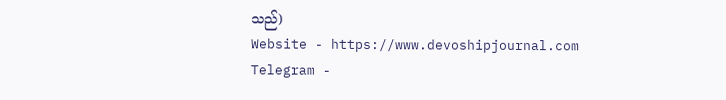သည်)
Website - https://www.devoshipjournal.com
Telegram -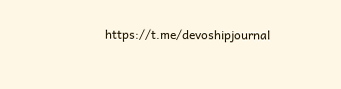https://t.me/devoshipjournal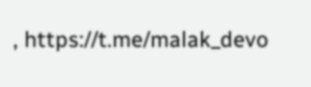, https://t.me/malak_devo